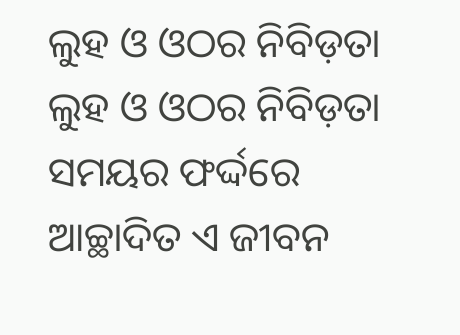ଲୁହ ଓ ଓଠର ନିବିଡ଼ତା
ଲୁହ ଓ ଓଠର ନିବିଡ଼ତା
ସମୟର ଫର୍ଦ୍ଦରେ
ଆଚ୍ଛାଦିତ ଏ ଜୀବନ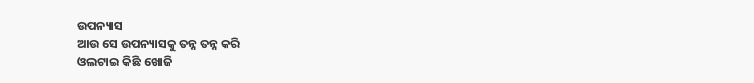ଉପନ୍ୟାସ
ଆଉ ସେ ଉପନ୍ୟାସକୁ ତନ୍ନ ତନ୍ନ କରି
ଓଲଟାଇ କିଛି ଖୋଜି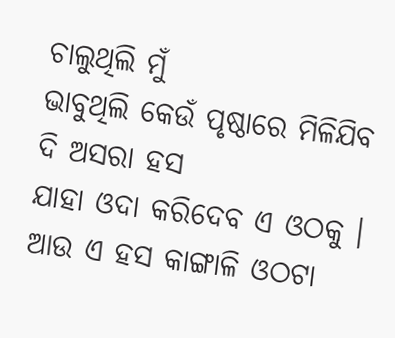ଚାଲୁଥିଲି ମୁଁ
ଭାବୁଥିଲି କେଉଁ ପୃଷ୍ଠାରେ ମିଳିଯିବ
ଦି ଅସରା ହସ
ଯାହା ଓଦା କରିଦେବ ଏ ଓଠକୁ ।
ଆଉ ଏ ହସ କାଙ୍ଗାଳି ଓଠଟା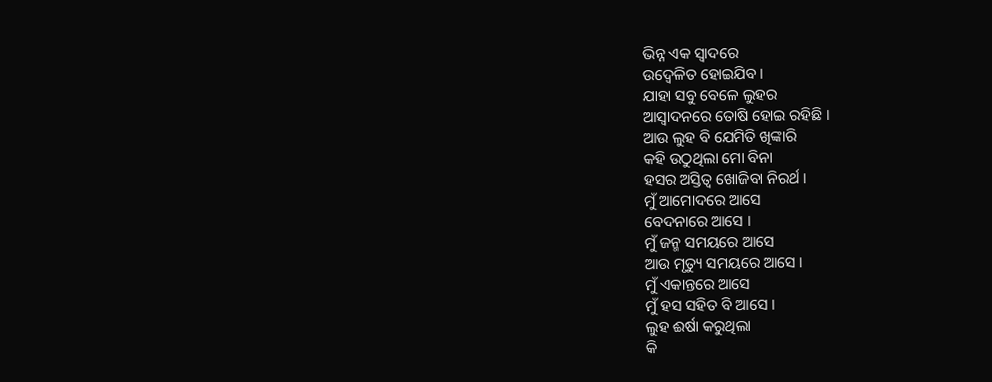ଭିନ୍ନ ଏକ ସ୍ଵାଦରେ
ଉଦ୍ବେଳିତ ହୋଇଯିବ ।
ଯାହା ସବୁ ବେଳେ ଲୁହର
ଆସ୍ଵାଦନରେ ତୋଷି ହୋଇ ରହିଛି ।
ଆଉ ଲୁହ ବି ଯେମିତି ଖିଙ୍କାରି
କହି ଉଠୁଥିଲା ମୋ ବିନା
ହସର ଅସ୍ତିତ୍ଵ ଖୋଜିବା ନିରର୍ଥ ।
ମୁଁ ଆମୋଦରେ ଆସେ
ବେଦନାରେ ଆସେ ।
ମୁଁ ଜନ୍ମ ସମୟରେ ଆସେ
ଆଉ ମୃତ୍ୟୁ ସମୟରେ ଆସେ ।
ମୁଁ ଏକାନ୍ତରେ ଆସେ
ମୁଁ ହସ ସହିତ ବି ଆସେ ।
ଲୁହ ଈର୍ଷା କରୁଥିଲା
କି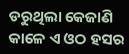ଡରୁଥିଲା କେଜାଣି
କାଳେ ଏ ଓଠ ହସର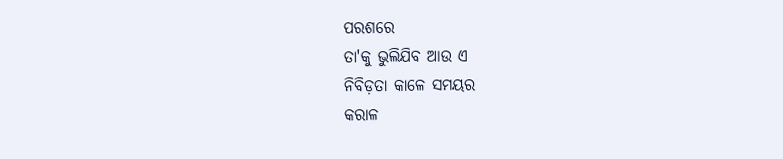ପରଶରେ
ତା'କୁ ଭୁଲିଯିବ ଆଉ ଏ
ନିବିଡ଼ତା କାଳେ ସମୟର
କରାଳ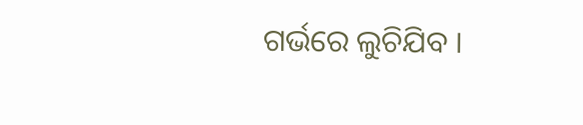ଗର୍ଭରେ ଲୁଚିଯିବ ।